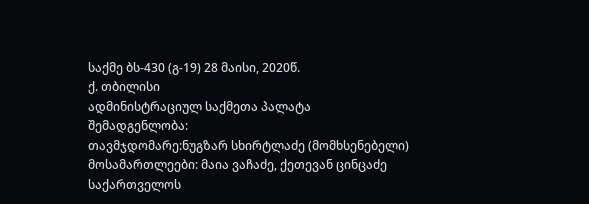საქმე ბს-430 (გ-19) 28 მაისი, 2020წ.
ქ. თბილისი
ადმინისტრაციულ საქმეთა პალატა
შემადგენლობა:
თავმჯდომარე:ნუგზარ სხირტლაძე (მომხსენებელი)
მოსამართლეები: მაია ვაჩაძე, ქეთევან ცინცაძე
საქართველოს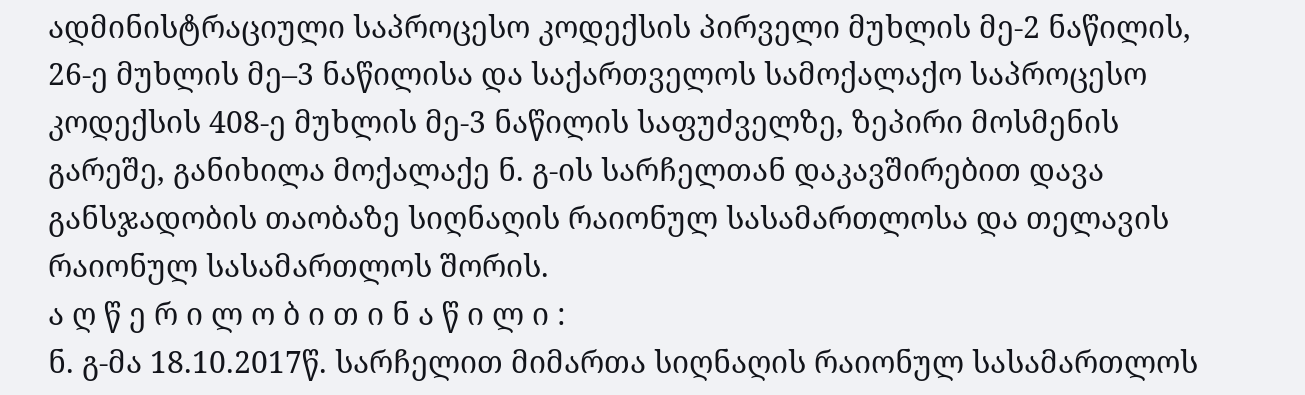ადმინისტრაციული საპროცესო კოდექსის პირველი მუხლის მე-2 ნაწილის, 26-ე მუხლის მე–3 ნაწილისა და საქართველოს სამოქალაქო საპროცესო კოდექსის 408-ე მუხლის მე-3 ნაწილის საფუძველზე, ზეპირი მოსმენის გარეშე, განიხილა მოქალაქე ნ. გ-ის სარჩელთან დაკავშირებით დავა განსჯადობის თაობაზე სიღნაღის რაიონულ სასამართლოსა და თელავის რაიონულ სასამართლოს შორის.
ა ღ წ ე რ ი ლ ო ბ ი თ ი ნ ა წ ი ლ ი :
ნ. გ-მა 18.10.2017წ. სარჩელით მიმართა სიღნაღის რაიონულ სასამართლოს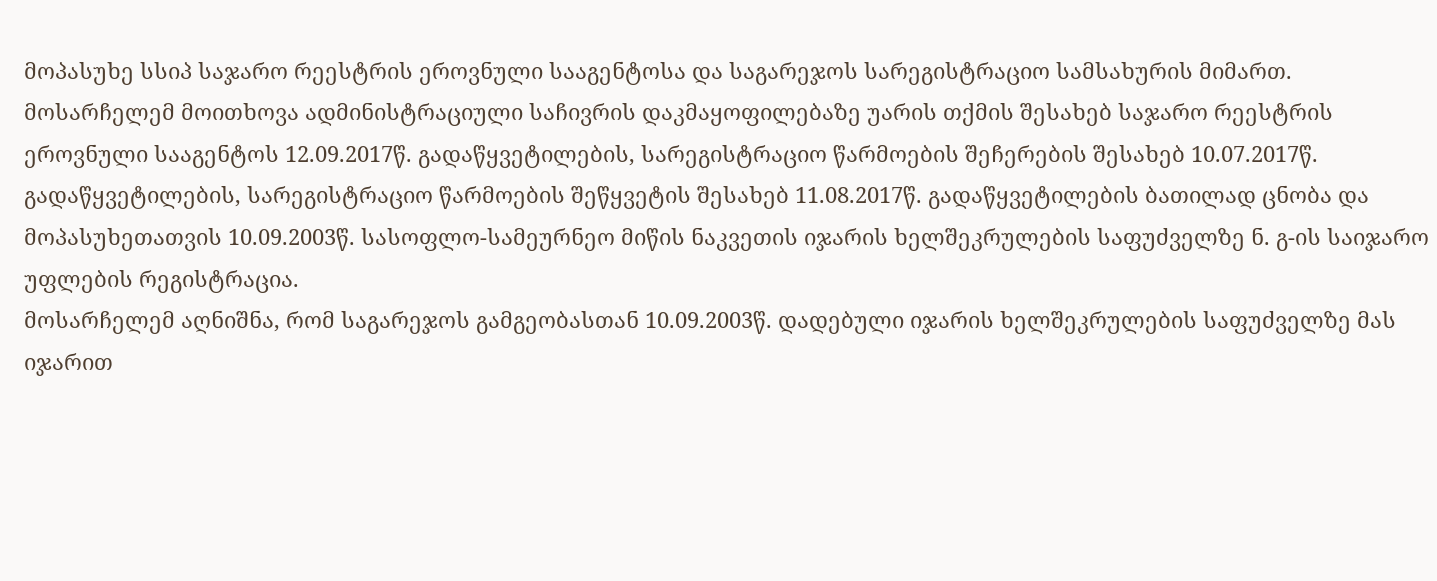მოპასუხე სსიპ საჯარო რეესტრის ეროვნული სააგენტოსა და საგარეჯოს სარეგისტრაციო სამსახურის მიმართ. მოსარჩელემ მოითხოვა ადმინისტრაციული საჩივრის დაკმაყოფილებაზე უარის თქმის შესახებ საჯარო რეესტრის ეროვნული სააგენტოს 12.09.2017წ. გადაწყვეტილების, სარეგისტრაციო წარმოების შეჩერების შესახებ 10.07.2017წ. გადაწყვეტილების, სარეგისტრაციო წარმოების შეწყვეტის შესახებ 11.08.2017წ. გადაწყვეტილების ბათილად ცნობა და მოპასუხეთათვის 10.09.2003წ. სასოფლო-სამეურნეო მიწის ნაკვეთის იჯარის ხელშეკრულების საფუძველზე ნ. გ-ის საიჯარო უფლების რეგისტრაცია.
მოსარჩელემ აღნიშნა, რომ საგარეჯოს გამგეობასთან 10.09.2003წ. დადებული იჯარის ხელშეკრულების საფუძველზე მას იჯარით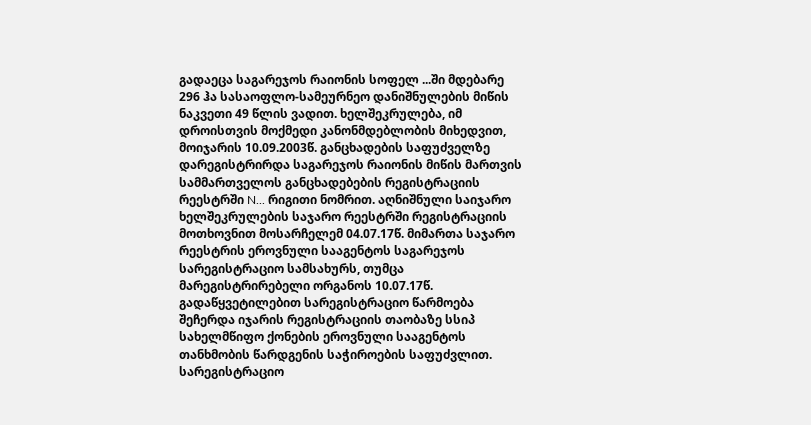გადაეცა საგარეჯოს რაიონის სოფელ ...ში მდებარე 296 ჰა სასაოფლო-სამეურნეო დანიშნულების მიწის ნაკვეთი 49 წლის ვადით. ხელშეკრულება, იმ დროისთვის მოქმედი კანონმდებლობის მიხედვით, მოიჯარის 10.09.2003წ. განცხადების საფუძველზე დარეგისტრირდა საგარეჯოს რაიონის მიწის მართვის სამმართველოს განცხადებების რეგისტრაციის რეესტრში N... რიგითი ნომრით. აღნიშნული საიჯარო ხელშეკრულების საჯარო რეესტრში რეგისტრაციის მოთხოვნით მოსარჩელემ 04.07.17წ. მიმართა საჯარო რეესტრის ეროვნული სააგენტოს საგარეჯოს სარეგისტრაციო სამსახურს, თუმცა მარეგისტრირებელი ორგანოს 10.07.17წ. გადაწყვეტილებით სარეგისტრაციო წარმოება შეჩერდა იჯარის რეგისტრაციის თაობაზე სსიპ სახელმწიფო ქონების ეროვნული სააგენტოს თანხმობის წარდგენის საჭიროების საფუძვლით. სარეგისტრაციო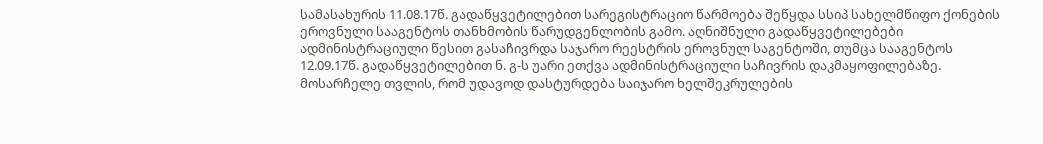სამასახურის 11.08.17წ. გადაწყვეტილებით სარეგისტრაციო წარმოება შეწყდა სსიპ სახელმწიფო ქონების ეროვნული სააგენტოს თანხმობის წარუდგენლობის გამო. აღნიშნული გადაწყვეტილებები ადმინისტრაციული წესით გასაჩივრდა საჯარო რეესტრის ეროვნულ საგენტოში, თუმცა სააგენტოს 12.09.17წ. გადაწყვეტილებით ნ. გ-ს უარი ეთქვა ადმინისტრაციული საჩივრის დაკმაყოფილებაზე. მოსარჩელე თვლის, რომ უდავოდ დასტურდება საიჯარო ხელშეკრულების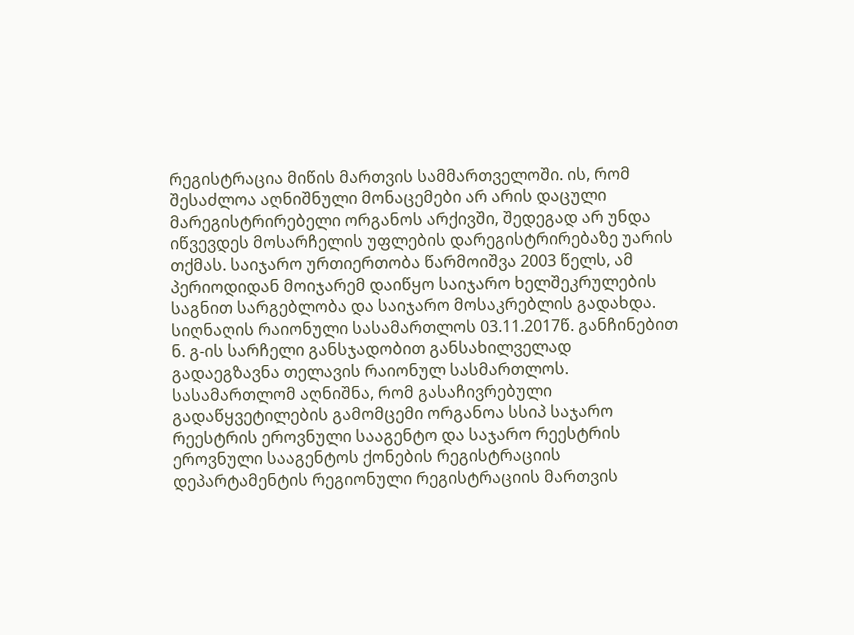რეგისტრაცია მიწის მართვის სამმართველოში. ის, რომ შესაძლოა აღნიშნული მონაცემები არ არის დაცული მარეგისტრირებელი ორგანოს არქივში, შედეგად არ უნდა იწვევდეს მოსარჩელის უფლების დარეგისტრირებაზე უარის თქმას. საიჯარო ურთიერთობა წარმოიშვა 2003 წელს, ამ პერიოდიდან მოიჯარემ დაიწყო საიჯარო ხელშეკრულების საგნით სარგებლობა და საიჯარო მოსაკრებლის გადახდა.
სიღნაღის რაიონული სასამართლოს 03.11.2017წ. განჩინებით ნ. გ-ის სარჩელი განსჯადობით განსახილველად გადაეგზავნა თელავის რაიონულ სასმართლოს. სასამართლომ აღნიშნა, რომ გასაჩივრებული გადაწყვეტილების გამომცემი ორგანოა სსიპ საჯარო რეესტრის ეროვნული სააგენტო და საჯარო რეესტრის ეროვნული სააგენტოს ქონების რეგისტრაციის დეპარტამენტის რეგიონული რეგისტრაციის მართვის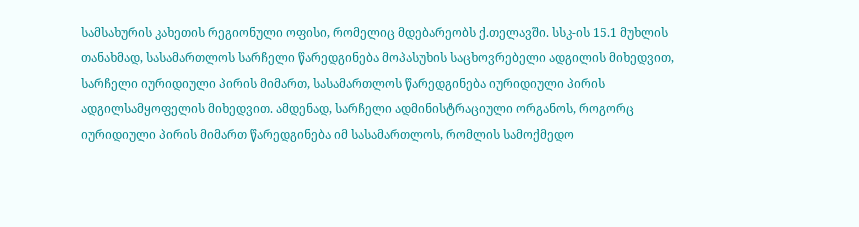სამსახურის კახეთის რეგიონული ოფისი, რომელიც მდებარეობს ქ.თელავში. სსკ-ის 15.1 მუხლის თანახმად, სასამართლოს სარჩელი წარედგინება მოპასუხის საცხოვრებელი ადგილის მიხედვით, სარჩელი იურიდიული პირის მიმართ, სასამართლოს წარედგინება იურიდიული პირის ადგილსამყოფელის მიხედვით. ამდენად, სარჩელი ადმინისტრაციული ორგანოს, როგორც იურიდიული პირის მიმართ წარედგინება იმ სასამართლოს, რომლის სამოქმედო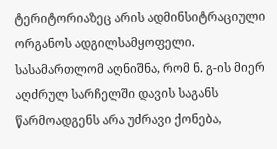ტერიტორიაზეც არის ადმინსიტრაციული ორგანოს ადგილსამყოფელი. სასამართლომ აღნიშნა, რომ ნ. გ-ის მიერ აღძრულ სარჩელში დავის საგანს წარმოადგენს არა უძრავი ქონება,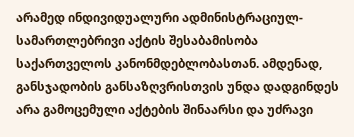არამედ ინდივიდუალური ადმინისტრაციულ-სამართლებრივი აქტის შესაბამისობა საქართველოს კანონმდებლობასთან. ამდენად, განსჯადობის განსაზღვრისთვის უნდა დადგინდეს არა გამოცემული აქტების შინაარსი და უძრავი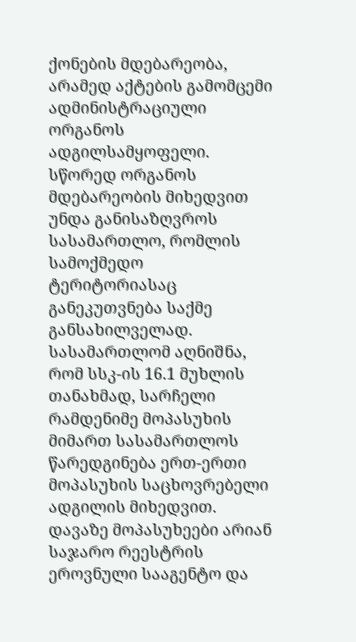ქონების მდებარეობა, არამედ აქტების გამომცემი ადმინისტრაციული ორგანოს ადგილსამყოფელი. სწორედ ორგანოს მდებარეობის მიხედვით უნდა განისაზღვროს სასამართლო, რომლის სამოქმედო ტერიტორიასაც განეკუთვნება საქმე განსახილველად. სასამართლომ აღნიშნა, რომ სსკ-ის 16.1 მუხლის თანახმად, სარჩელი რამდენიმე მოპასუხის მიმართ სასამართლოს წარედგინება ერთ-ერთი მოპასუხის საცხოვრებელი ადგილის მიხედვით. დავაზე მოპასუხეები არიან საჯარო რეესტრის ეროვნული სააგენტო და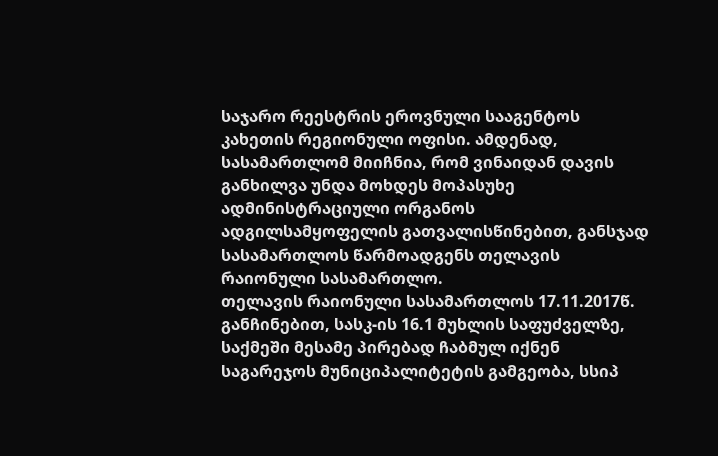საჯარო რეესტრის ეროვნული სააგენტოს კახეთის რეგიონული ოფისი. ამდენად, სასამართლომ მიიჩნია, რომ ვინაიდან დავის განხილვა უნდა მოხდეს მოპასუხე ადმინისტრაციული ორგანოს ადგილსამყოფელის გათვალისწინებით, განსჯად სასამართლოს წარმოადგენს თელავის რაიონული სასამართლო.
თელავის რაიონული სასამართლოს 17.11.2017წ. განჩინებით, სასკ-ის 16.1 მუხლის საფუძველზე, საქმეში მესამე პირებად ჩაბმულ იქნენ საგარეჯოს მუნიციპალიტეტის გამგეობა, სსიპ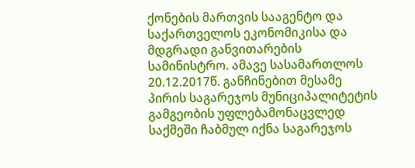ქონების მართვის სააგენტო და საქართველოს ეკონომიკისა და მდგრადი განვითარების სამინისტრო. ამავე სასამართლოს 20.12.2017წ. განჩინებით მესამე პირის საგარეჯოს მუნიციპალიტეტის გამგეობის უფლებამონაცვლედ საქმეში ჩაბმულ იქნა საგარეჯოს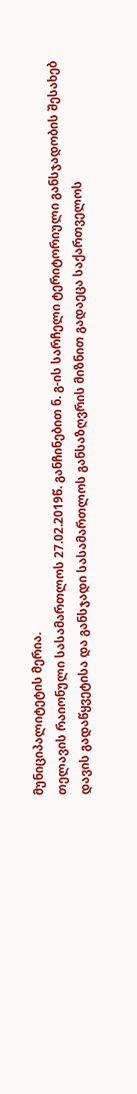მუნიციპალიტეტის მერია.
თელავის რაიონული სასამართლოს 27.02.2019წ. განჩინებით ნ. გ-ის სარჩელი ტერიტორიული განსჯადობის შესახებ დავის გადაწყვეტისა და განსჯადი სასამართლოს განსაზღვრის მიზნით გადაეცა საქართველოს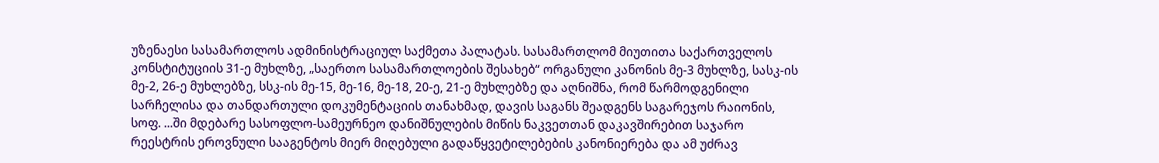უზენაესი სასამართლოს ადმინისტრაციულ საქმეთა პალატას. სასამართლომ მიუთითა საქართველოს კონსტიტუციის 31-ე მუხლზე, „საერთო სასამართლოების შესახებ“ ორგანული კანონის მე-3 მუხლზე, სასკ-ის მე-2, 26-ე მუხლებზე, სსკ-ის მე-15, მე-16, მე-18, 20-ე, 21-ე მუხლებზე და აღნიშნა, რომ წარმოდგენილი სარჩელისა და თანდართული დოკუმენტაციის თანახმად, დავის საგანს შეადგენს საგარეჯოს რაიონის, სოფ. ...ში მდებარე სასოფლო-სამეურნეო დანიშნულების მიწის ნაკვეთთან დაკავშირებით საჯარო რეესტრის ეროვნული სააგენტოს მიერ მიღებული გადაწყვეტილებების კანონიერება და ამ უძრავ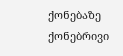ქონებაზე ქონებრივი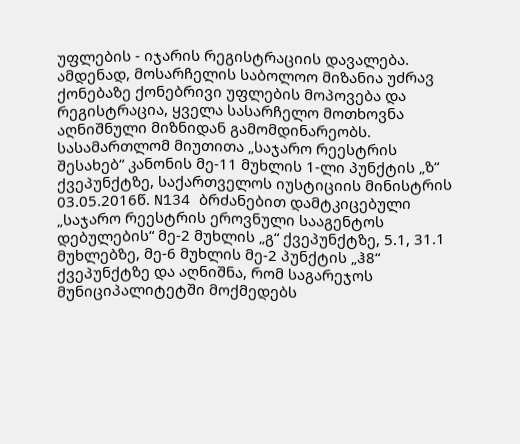უფლების - იჯარის რეგისტრაციის დავალება. ამდენად, მოსარჩელის საბოლოო მიზანია უძრავ ქონებაზე ქონებრივი უფლების მოპოვება და რეგისტრაცია, ყველა სასარჩელო მოთხოვნა აღნიშნული მიზნიდან გამომდინარეობს. სასამართლომ მიუთითა „საჯარო რეესტრის შესახებ“ კანონის მე-11 მუხლის 1-ლი პუნქტის „ზ“ ქვეპუნქტზე, საქართველოს იუსტიციის მინისტრის 03.05.2016წ. N134 ბრძანებით დამტკიცებული „საჯარო რეესტრის ეროვნული სააგენტოს დებულების“ მე-2 მუხლის „გ“ ქვეპუნქტზე, 5.1, 31.1 მუხლებზე, მე-6 მუხლის მე-2 პუნქტის „ჰ8“ ქვეპუნქტზე და აღნიშნა, რომ საგარეჯოს მუნიციპალიტეტში მოქმედებს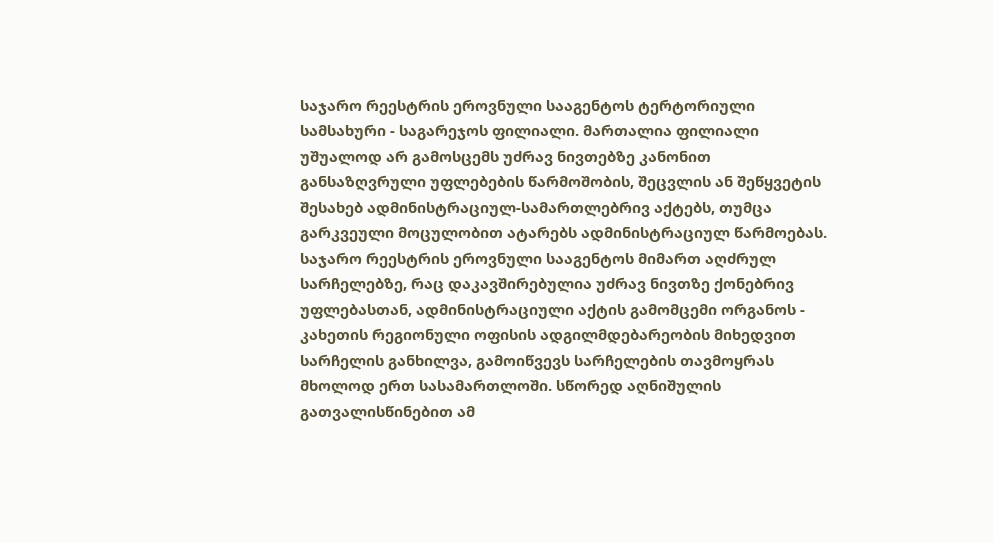საჯარო რეესტრის ეროვნული სააგენტოს ტერტორიული სამსახური - საგარეჯოს ფილიალი. მართალია ფილიალი უშუალოდ არ გამოსცემს უძრავ ნივთებზე კანონით განსაზღვრული უფლებების წარმოშობის, შეცვლის ან შეწყვეტის შესახებ ადმინისტრაციულ-სამართლებრივ აქტებს, თუმცა გარკვეული მოცულობით ატარებს ადმინისტრაციულ წარმოებას. საჯარო რეესტრის ეროვნული სააგენტოს მიმართ აღძრულ სარჩელებზე, რაც დაკავშირებულია უძრავ ნივთზე ქონებრივ უფლებასთან, ადმინისტრაციული აქტის გამომცემი ორგანოს - კახეთის რეგიონული ოფისის ადგილმდებარეობის მიხედვით სარჩელის განხილვა, გამოიწვევს სარჩელების თავმოყრას მხოლოდ ერთ სასამართლოში. სწორედ აღნიშულის გათვალისწინებით ამ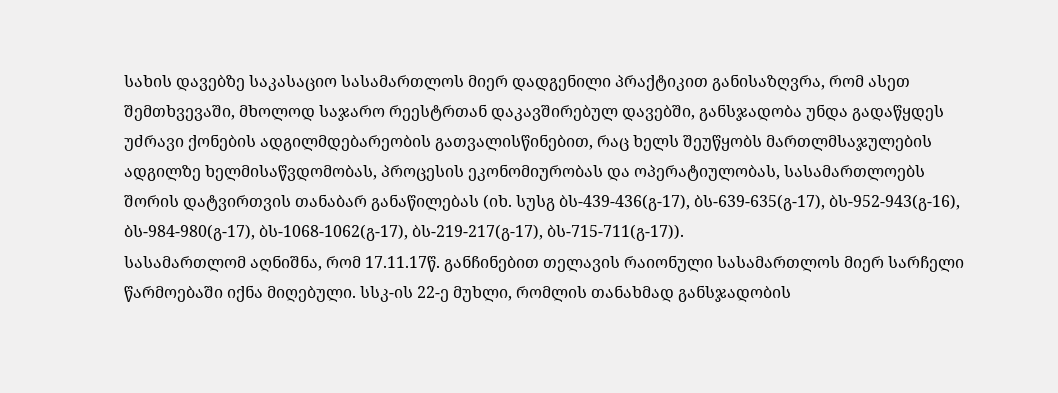სახის დავებზე საკასაციო სასამართლოს მიერ დადგენილი პრაქტიკით განისაზღვრა, რომ ასეთ შემთხვევაში, მხოლოდ საჯარო რეესტრთან დაკავშირებულ დავებში, განსჯადობა უნდა გადაწყდეს უძრავი ქონების ადგილმდებარეობის გათვალისწინებით, რაც ხელს შეუწყობს მართლმსაჯულების ადგილზე ხელმისაწვდომობას, პროცესის ეკონომიურობას და ოპერატიულობას, სასამართლოებს შორის დატვირთვის თანაბარ განაწილებას (იხ. სუსგ ბს-439-436(გ-17), ბს-639-635(გ-17), ბს-952-943(გ-16), ბს-984-980(გ-17), ბს-1068-1062(გ-17), ბს-219-217(გ-17), ბს-715-711(გ-17)).
სასამართლომ აღნიშნა, რომ 17.11.17წ. განჩინებით თელავის რაიონული სასამართლოს მიერ სარჩელი წარმოებაში იქნა მიღებული. სსკ-ის 22-ე მუხლი, რომლის თანახმად განსჯადობის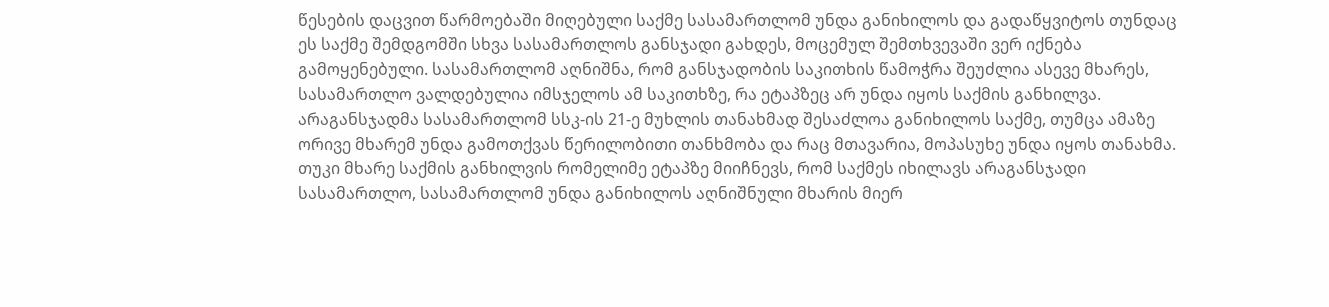წესების დაცვით წარმოებაში მიღებული საქმე სასამართლომ უნდა განიხილოს და გადაწყვიტოს თუნდაც ეს საქმე შემდგომში სხვა სასამართლოს განსჯადი გახდეს, მოცემულ შემთხვევაში ვერ იქნება გამოყენებული. სასამართლომ აღნიშნა, რომ განსჯადობის საკითხის წამოჭრა შეუძლია ასევე მხარეს, სასამართლო ვალდებულია იმსჯელოს ამ საკითხზე, რა ეტაპზეც არ უნდა იყოს საქმის განხილვა. არაგანსჯადმა სასამართლომ სსკ-ის 21-ე მუხლის თანახმად შესაძლოა განიხილოს საქმე, თუმცა ამაზე ორივე მხარემ უნდა გამოთქვას წერილობითი თანხმობა და რაც მთავარია, მოპასუხე უნდა იყოს თანახმა. თუკი მხარე საქმის განხილვის რომელიმე ეტაპზე მიიჩნევს, რომ საქმეს იხილავს არაგანსჯადი სასამართლო, სასამართლომ უნდა განიხილოს აღნიშნული მხარის მიერ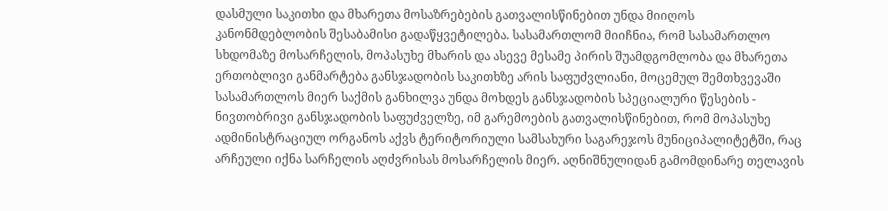დასმული საკითხი და მხარეთა მოსაზრებების გათვალისწინებით უნდა მიიღოს კანონმდებლობის შესაბამისი გადაწყვეტილება. სასამართლომ მიიჩნია, რომ სასამართლო სხდომაზე მოსარჩელის, მოპასუხე მხარის და ასევე მესამე პირის შუამდგომლობა და მხარეთა ერთობლივი განმარტება განსჯადობის საკითხზე არის საფუძვლიანი, მოცემულ შემთხვევაში სასამართლოს მიერ საქმის განხილვა უნდა მოხდეს განსჯადობის სპეციალური წესების - ნივთობრივი განსჯადობის საფუძველზე, იმ გარემოების გათვალისწინებით, რომ მოპასუხე ადმინისტრაციულ ორგანოს აქვს ტერიტორიული სამსახური საგარეჯოს მუნიციპალიტეტში, რაც არჩეული იქნა სარჩელის აღძვრისას მოსარჩელის მიერ. აღნიშნულიდან გამომდინარე თელავის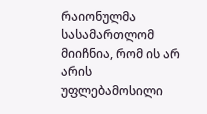რაიონულმა სასამართლომ მიიჩნია, რომ ის არ არის უფლებამოსილი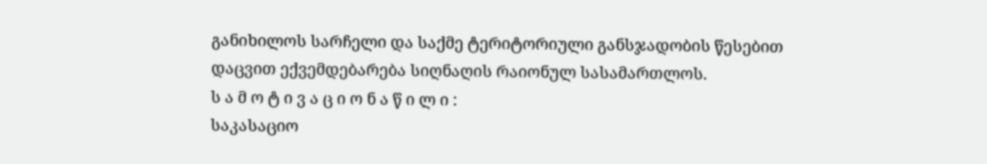განიხილოს სარჩელი და საქმე ტერიტორიული განსჯადობის წესებით დაცვით ექვემდებარება სიღნაღის რაიონულ სასამართლოს.
ს ა მ ო ტ ი ვ ა ც ი ო ნ ა წ ი ლ ი :
საკასაციო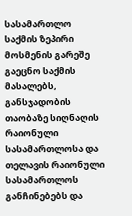სასამართლო საქმის ზეპირი მოსმენის გარეშე გაეცნო საქმის მასალებს, განსჯადობის თაობაზე სიღნაღის რაიონული სასამართლოსა და თელავის რაიონული სასამართლოს განჩინებებს და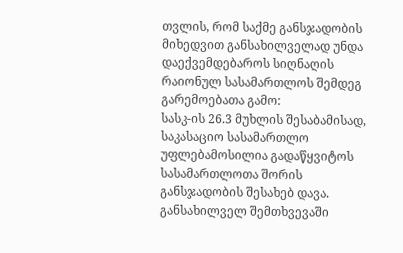თვლის, რომ საქმე განსჯადობის მიხედვით განსახილველად უნდა დაექვემდებაროს სიღნაღის რაიონულ სასამართლოს შემდეგ გარემოებათა გამო:
სასკ-ის 26.3 მუხლის შესაბამისად, საკასაციო სასამართლო უფლებამოსილია გადაწყვიტოს სასამართლოთა შორის განსჯადობის შესახებ დავა. განსახილველ შემთხვევაში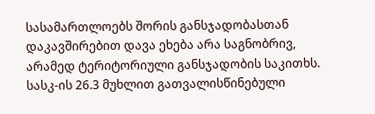სასამართლოებს შორის განსჯადობასთან დაკავშირებით დავა ეხება არა საგნობრივ, არამედ ტერიტორიული განსჯადობის საკითხს. სასკ-ის 26.3 მუხლით გათვალისწინებული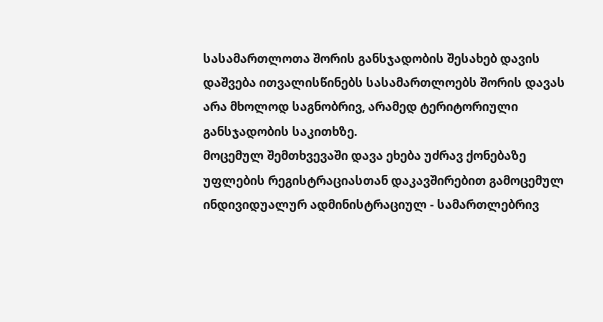სასამართლოთა შორის განსჯადობის შესახებ დავის დაშვება ითვალისწინებს სასამართლოებს შორის დავას არა მხოლოდ საგნობრივ, არამედ ტერიტორიული განსჯადობის საკითხზე.
მოცემულ შემთხვევაში დავა ეხება უძრავ ქონებაზე უფლების რეგისტრაციასთან დაკავშირებით გამოცემულ ინდივიდუალურ ადმინისტრაციულ - სამართლებრივ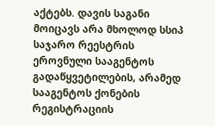აქტებს. დავის საგანი მოიცავს არა მხოლოდ სსიპ საჯარო რეესტრის ეროვნული სააგენტოს გადაწყვეტილების, არამედ სააგენტოს ქონების რეგისტრაციის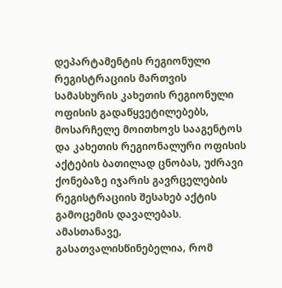დეპარტამენტის რეგიონული რეგისტრაციის მართვის სამასხურის კახეთის რეგიონული ოფისის გადაწყვეტილებებს, მოსარჩელე მოითხოვს სააგენტოს და კახეთის რეგიონალური ოფისის აქტების ბათილად ცნობას, უძრავი ქონებაზე იჯარის გავრცელების რეგისტრაციის შესახებ აქტის გამოცემის დავალებას. ამასთანავე, გასათვალისწინებელია, რომ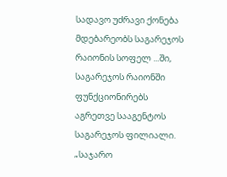სადავო უძრავი ქონება მდებარეობს საგარეჯოს რაიონის სოფელ ...ში, საგარეჯოს რაიონში ფუნქციონირებს აგრეთვე სააგენტოს საგარეჯოს ფილიალი.
„საჯარო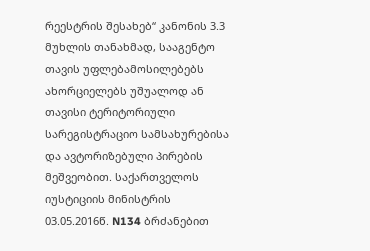რეესტრის შესახებ“ კანონის 3.3 მუხლის თანახმად, სააგენტო თავის უფლებამოსილებებს ახორციელებს უშუალოდ ან თავისი ტერიტორიული სარეგისტრაციო სამსახურებისა და ავტორიზებული პირების მეშვეობით. საქართველოს იუსტიციის მინისტრის 03.05.2016წ. N134 ბრძანებით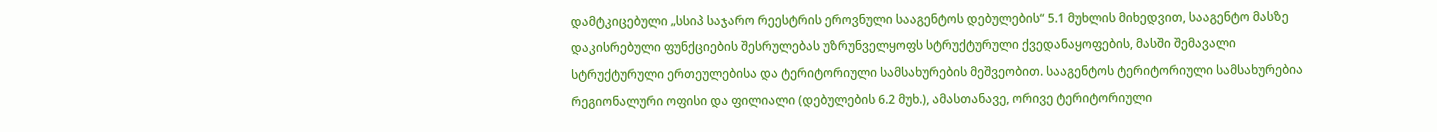დამტკიცებული „სსიპ საჯარო რეესტრის ეროვნული სააგენტოს დებულების“ 5.1 მუხლის მიხედვით, სააგენტო მასზე დაკისრებული ფუნქციების შესრულებას უზრუნველყოფს სტრუქტურული ქვედანაყოფების, მასში შემავალი სტრუქტურული ერთეულებისა და ტერიტორიული სამსახურების მეშვეობით. სააგენტოს ტერიტორიული სამსახურებია რეგიონალური ოფისი და ფილიალი (დებულების 6.2 მუხ.), ამასთანავე, ორივე ტერიტორიული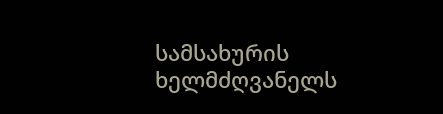სამსახურის ხელმძღვანელს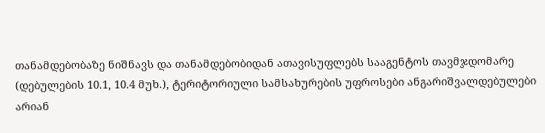თანამდებობაზე ნიშნავს და თანამდებობიდან ათავისუფლებს სააგენტოს თავმჯდომარე (დებულების 10.1, 10.4 მუხ.), ტერიტორიული სამსახურების უფროსები ანგარიშვალდებულები არიან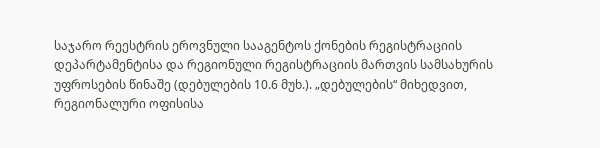საჯარო რეესტრის ეროვნული სააგენტოს ქონების რეგისტრაციის დეპარტამენტისა და რეგიონული რეგისტრაციის მართვის სამსახურის უფროსების წინაშე (დებულების 10.6 მუხ.). „დებულების“ მიხედვით, რეგიონალური ოფისისა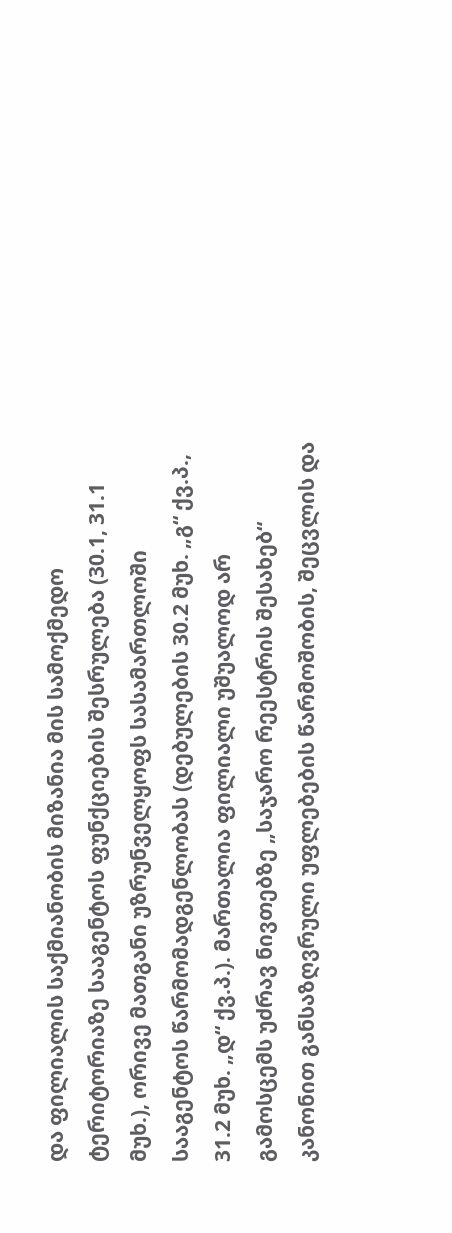და ფილიალის საქმიანობის მიზანია მის სამოქმედო ტერიტორიაზე სააგენტოს ფუნქციების შესრულება (30.1, 31.1 მუხ.), ორივე მათგანი უზრუნველყოფს სასამართლოში სააგენტოს წარმომადგენლობას (დებულების 30.2 მუხ. „გ“ ქვ.პ., 31.2 მუხ. „დ“ ქვ.პ.). მართალია ფილიალი უშუალოდ არ გამოსცემს უძრავ ნივთებზე „საჯარო რეესტრის შესახებ“ კანონით განსაზღვრული უფლებების წარმოშობის, შეცვლის და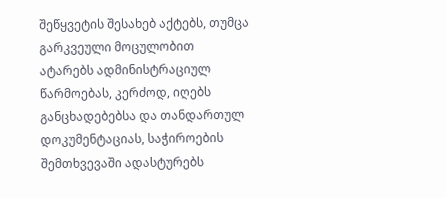შეწყვეტის შესახებ აქტებს, თუმცა გარკვეული მოცულობით ატარებს ადმინისტრაციულ წარმოებას, კერძოდ, იღებს განცხადებებსა და თანდართულ დოკუმენტაციას, საჭიროების შემთხვევაში ადასტურებს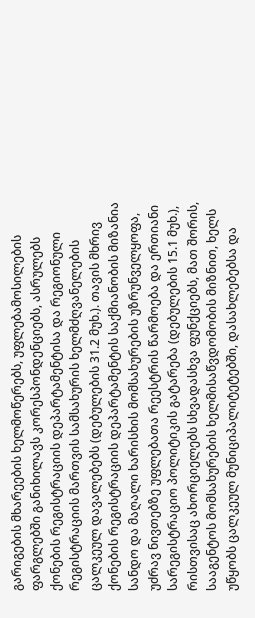გარიგების მხარეების ხელმოწერებს, უფლებამოსილების ფარგლებში განიხილავს კორესპონდენციებს, ასრულებს ქონების რეგისტრაციის დეპარტამენტისა და რეგიონული რეგისტრაციის მართვის სამსახურის ხელმძღვანელების ცალკეულ დავალებებს (დებულების 31.2 მუხ.). თავის მხრივ ქონების რეგისტრაციის დეპარტამენტის საქმიანობის მიზანია სანდო და მაღალი ხარისხის მომსახურების უზრუნველყოფა, უძრავ ნივთებზე უფლებათა რეესტრის წარმოება და ერთიანი სარეგისტრაციო პოლიტიკის გატარება (დებულების 15.1 მუხ.), რისთვისაც ახორციელებს სხვადასხვა ფუნქციებს, მათ შორის, სააგენტოს მომსახურების ხელმისაწვდომობის მიზნით, ხელს უწყობს ცალკეულ მუნიციპალიტეტებში, დასახლებებსა და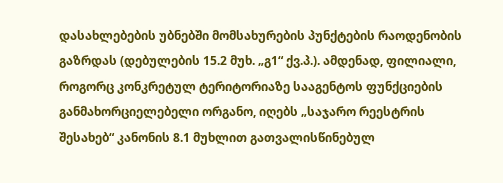დასახლებების უბნებში მომსახურების პუნქტების რაოდენობის გაზრდას (დებულების 15.2 მუხ. „გ1“ ქვ.პ.). ამდენად, ფილიალი, როგორც კონკრეტულ ტერიტორიაზე სააგენტოს ფუნქციების განმახორციელებელი ორგანო, იღებს „საჯარო რეესტრის შესახებ“ კანონის 8.1 მუხლით გათვალისწინებულ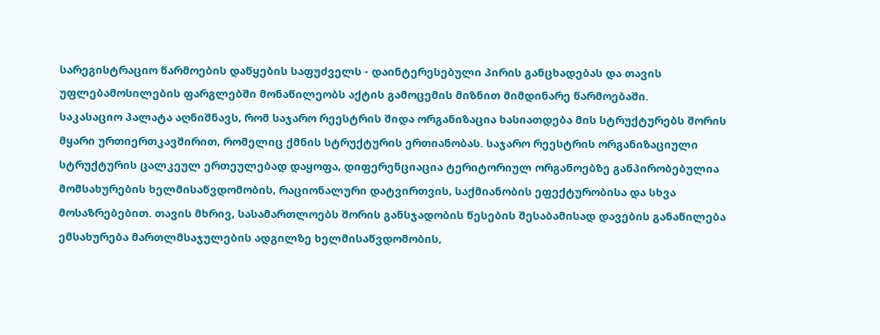სარეგისტრაციო წარმოების დაწყების საფუძველს - დაინტერესებული პირის განცხადებას და თავის უფლებამოსილების ფარგლებში მონაწილეობს აქტის გამოცემის მიზნით მიმდინარე წარმოებაში.
საკასაციო პალატა აღნიშნავს, რომ საჯარო რეესტრის შიდა ორგანიზაცია ხასიათდება მის სტრუქტურებს შორის მყარი ურთიერთკავშირით, რომელიც ქმნის სტრუქტურის ერთიანობას. საჯარო რეესტრის ორგანიზაციული სტრუქტურის ცალკეულ ერთეულებად დაყოფა, დიფერენციაცია ტერიტორიულ ორგანოებზე განპირობებულია მომსახურების ხელმისაწვდომობის, რაციონალური დატვირთვის, საქმიანობის ეფექტურობისა და სხვა მოსაზრებებით. თავის მხრივ, სასამართლოებს შორის განსჯადობის წესების შესაბამისად დავების განაწილება ემსახურება მართლმსაჯულების ადგილზე ხელმისაწვდომობის,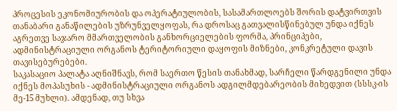პროცესის ეკონომიურობის და ოპერატიულობის, სასამართლოებს შორის დატვირთვის თანაბარი განაწილების უზრუნველყოფას, რა დროსაც გათვალისწინებულ უნდა იქნეს აგრეთვე საჯარო მმართველობის განხორციელების ფორმა, პრინციპები, ადმინისტრაციული ორგანოს ტერიტორიული დაყოფის მიზნები, კონკრეტული დავის თავისებურებები.
საკასაციო პალატა აღნიშნავს, რომ საერთო წესის თანახმად, სარჩელი წარდგენილი უნდა იქნეს მოპასუხის - ადმინისტრაციული ორგანოს ადგილმდებარეობის მიხედვით (სსსკ-ის მე-15 მუხლი). ამდენად, თუ სხვა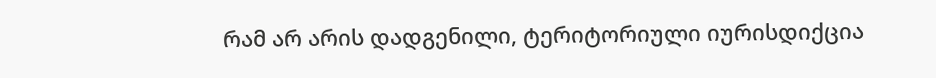რამ არ არის დადგენილი, ტერიტორიული იურისდიქცია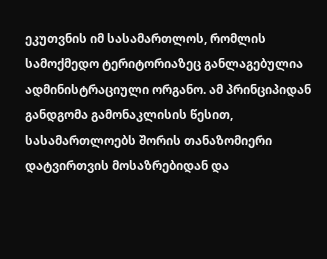ეკუთვნის იმ სასამართლოს, რომლის სამოქმედო ტერიტორიაზეც განლაგებულია ადმინისტრაციული ორგანო. ამ პრინციპიდან განდგომა გამონაკლისის წესით, სასამართლოებს შორის თანაზომიერი დატვირთვის მოსაზრებიდან და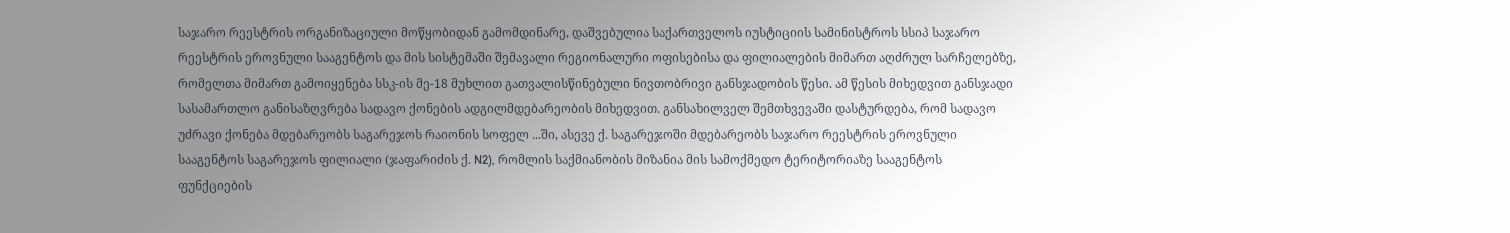საჯარო რეესტრის ორგანიზაციული მოწყობიდან გამომდინარე, დაშვებულია საქართველოს იუსტიციის სამინისტროს სსიპ საჯარო რეესტრის ეროვნული სააგენტოს და მის სისტემაში შემავალი რეგიონალური ოფისებისა და ფილიალების მიმართ აღძრულ სარჩელებზე, რომელთა მიმართ გამოიყენება სსკ-ის მე-18 მუხლით გათვალისწინებული ნივთობრივი განსჯადობის წესი. ამ წესის მიხედვით განსჯადი სასამართლო განისაზღვრება სადავო ქონების ადგილმდებარეობის მიხედვით. განსახილველ შემთხვევაში დასტურდება, რომ სადავო უძრავი ქონება მდებარეობს საგარეჯოს რაიონის სოფელ ...ში, ასევე ქ. საგარეჯოში მდებარეობს საჯარო რეესტრის ეროვნული სააგენტოს საგარეჯოს ფილიალი (ჯაფარიძის ქ. N2), რომლის საქმიანობის მიზანია მის სამოქმედო ტერიტორიაზე სააგენტოს ფუნქციების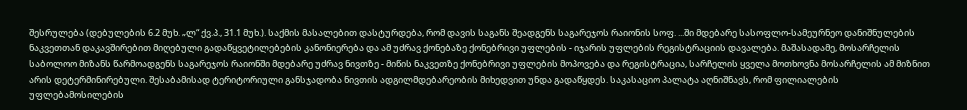შესრულება (დებულების 6.2 მუხ. „ლ“ ქვ.პ., 31.1 მუხ.). საქმის მასალებით დასტურდება, რომ დავის საგანს შეადგენს საგარეჯოს რაიონის სოფ. ...ში მდებარე სასოფლო-სამეურნეო დანიშნულების ნაკვეთთან დაკავშირებით მიღებული გადაწყვეტილებების კანონიერება და ამ უძრავ ქონებაზე ქონებრივი უფლების - იჯარის უფლების რეგისტრაციის დავალება. მაშასადამე, მოსარჩელის საბოლოო მიზანს წარმოადგენს საგარეჯოს რაიონში მდებარე უძრავ ნივთზე - მიწის ნაკვეთზე ქონებრივი უფლების მოპოვება და რეგისტრაცია, სარჩელის ყველა მოთხოვნა მოსარჩელის ამ მიზნით არის დეტერმინირებული. შესაბამისად ტერიტორიული განსჯადობა ნივთის ადგილმდებარეობის მიხედვით უნდა გადაწყდეს. საკასაციო პალატა აღნიშნავს, რომ ფილიალების უფლებამოსილების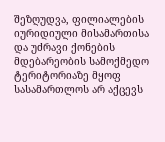შეზღუდვა, ფილიალების იურიდიული მისამართისა და უძრავი ქონების მდებარეობის სამოქმედო ტერიტორიაზე მყოფ სასამართლოს არ აქცევს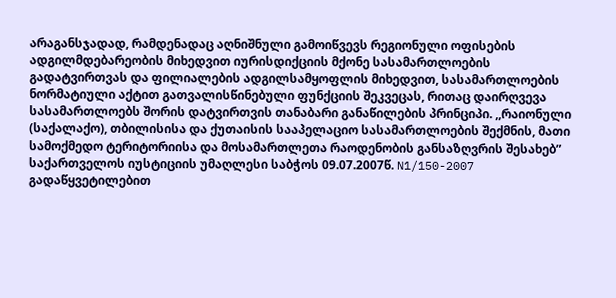არაგანსჯადად, რამდენადაც აღნიშნული გამოიწვევს რეგიონული ოფისების ადგილმდებარეობის მიხედვით იურისდიქციის მქონე სასამართლოების გადატვირთვას და ფილიალების ადგილსამყოფლის მიხედვით, სასამართლოების ნორმატიული აქტით გათვალისწინებული ფუნქციის შეკვეცას, რითაც დაირღვევა სასამართლოებს შორის დატვირთვის თანაბარი განაწილების პრინციპი. ,,რაიონული (საქალაქო), თბილისისა და ქუთაისის სააპელაციო სასამართლოების შექმნის, მათი სამოქმედო ტერიტორიისა და მოსამართლეთა რაოდენობის განსაზღვრის შესახებ” საქართველოს იუსტიციის უმაღლესი საბჭოს 09.07.2007წ. N1/150-2007 გადაწყვეტილებით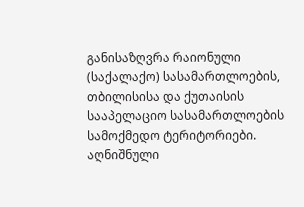განისაზღვრა რაიონული (საქალაქო) სასამართლოების, თბილისისა და ქუთაისის სააპელაციო სასამართლოების სამოქმედო ტერიტორიები. აღნიშნული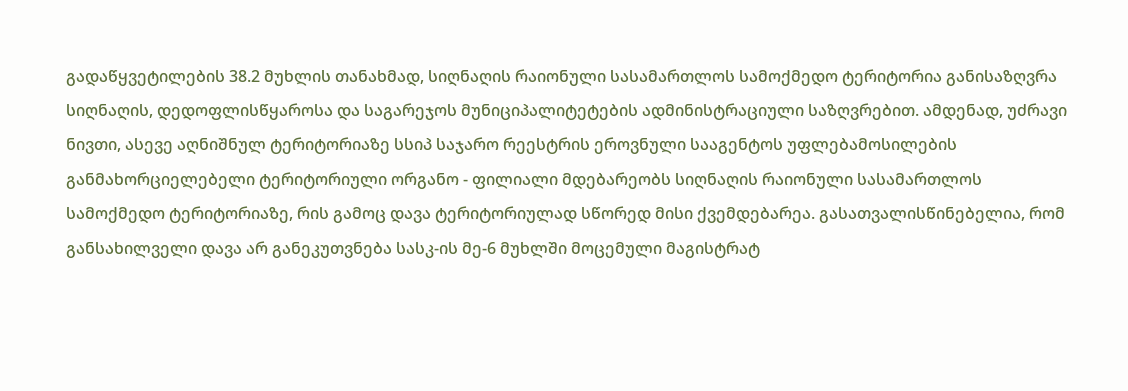გადაწყვეტილების 38.2 მუხლის თანახმად, სიღნაღის რაიონული სასამართლოს სამოქმედო ტერიტორია განისაზღვრა სიღნაღის, დედოფლისწყაროსა და საგარეჯოს მუნიციპალიტეტების ადმინისტრაციული საზღვრებით. ამდენად, უძრავი ნივთი, ასევე აღნიშნულ ტერიტორიაზე სსიპ საჯარო რეესტრის ეროვნული სააგენტოს უფლებამოსილების განმახორციელებელი ტერიტორიული ორგანო - ფილიალი მდებარეობს სიღნაღის რაიონული სასამართლოს სამოქმედო ტერიტორიაზე, რის გამოც დავა ტერიტორიულად სწორედ მისი ქვემდებარეა. გასათვალისწინებელია, რომ განსახილველი დავა არ განეკუთვნება სასკ-ის მე-6 მუხლში მოცემული მაგისტრატ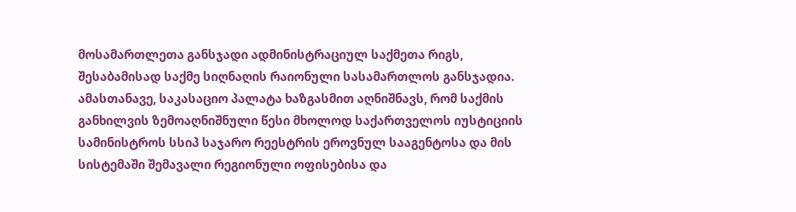მოსამართლეთა განსჯადი ადმინისტრაციულ საქმეთა რიგს, შესაბამისად საქმე სიღნაღის რაიონული სასამართლოს განსჯადია.
ამასთანავე, საკასაციო პალატა ხაზგასმით აღნიშნავს, რომ საქმის განხილვის ზემოაღნიშნული წესი მხოლოდ საქართველოს იუსტიციის სამინისტროს სსიპ საჯარო რეესტრის ეროვნულ სააგენტოსა და მის სისტემაში შემავალი რეგიონული ოფისებისა და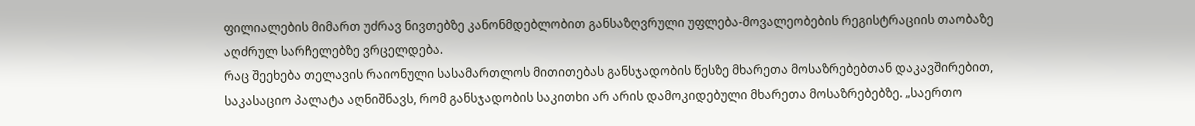ფილიალების მიმართ უძრავ ნივთებზე კანონმდებლობით განსაზღვრული უფლება-მოვალეობების რეგისტრაციის თაობაზე აღძრულ სარჩელებზე ვრცელდება.
რაც შეეხება თელავის რაიონული სასამართლოს მითითებას განსჯადობის წესზე მხარეთა მოსაზრებებთან დაკავშირებით, საკასაციო პალატა აღნიშნავს, რომ განსჯადობის საკითხი არ არის დამოკიდებული მხარეთა მოსაზრებებზე. „საერთო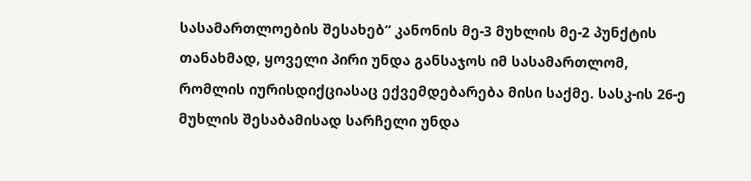სასამართლოების შესახებ“ კანონის მე-3 მუხლის მე-2 პუნქტის თანახმად, ყოველი პირი უნდა განსაჯოს იმ სასამართლომ, რომლის იურისდიქციასაც ექვემდებარება მისი საქმე. სასკ-ის 26-ე მუხლის შესაბამისად სარჩელი უნდა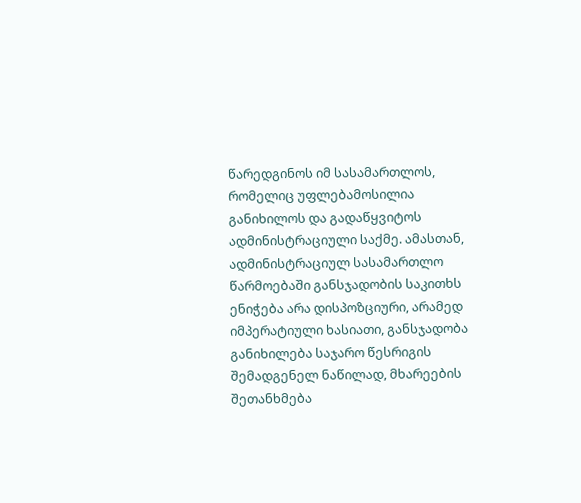წარედგინოს იმ სასამართლოს, რომელიც უფლებამოსილია განიხილოს და გადაწყვიტოს ადმინისტრაციული საქმე. ამასთან, ადმინისტრაციულ სასამართლო წარმოებაში განსჯადობის საკითხს ენიჭება არა დისპოზციური, არამედ იმპერატიული ხასიათი, განსჯადობა განიხილება საჯარო წესრიგის შემადგენელ ნაწილად, მხარეების შეთანხმება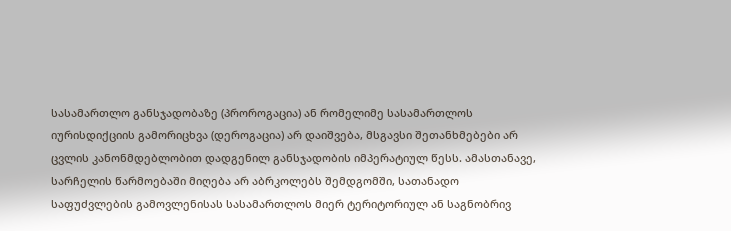სასამართლო განსჯადობაზე (პროროგაცია) ან რომელიმე სასამართლოს იურისდიქციის გამორიცხვა (დეროგაცია) არ დაიშვება, მსგავსი შეთანხმებები არ ცვლის კანონმდებლობით დადგენილ განსჯადობის იმპერატიულ წესს. ამასთანავე, სარჩელის წარმოებაში მიღება არ აბრკოლებს შემდგომში, სათანადო საფუძვლების გამოვლენისას სასამართლოს მიერ ტერიტორიულ ან საგნობრივ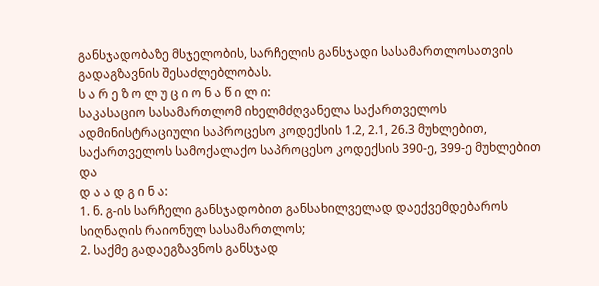განსჯადობაზე მსჯელობის, სარჩელის განსჯადი სასამართლოსათვის გადაგზავნის შესაძლებლობას.
ს ა რ ე ზ ო ლ უ ც ი ო ნ ა წ ი ლ ი:
საკასაციო სასამართლომ იხელმძღვანელა საქართველოს ადმინისტრაციული საპროცესო კოდექსის 1.2, 2.1, 26.3 მუხლებით, საქართველოს სამოქალაქო საპროცესო კოდექსის 390-ე, 399-ე მუხლებით და
დ ა ა დ გ ი ნ ა:
1. ნ. გ-ის სარჩელი განსჯადობით განსახილველად დაექვემდებაროს სიღნაღის რაიონულ სასამართლოს;
2. საქმე გადაეგზავნოს განსჯად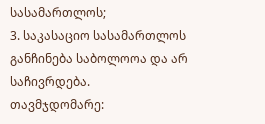სასამართლოს;
3. საკასაციო სასამართლოს განჩინება საბოლოოა და არ საჩივრდება.
თავმჯდომარე: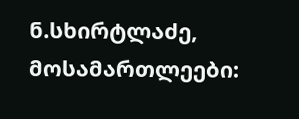ნ.სხირტლაძე,
მოსამართლეები: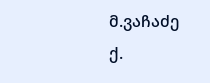მ.ვაჩაძე
ქ.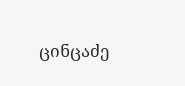ცინცაძე